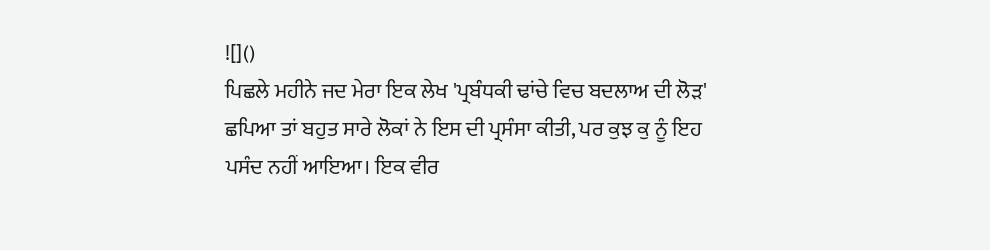![]()
ਪਿਛਲੇ ਮਹੀਨੇ ਜਦ ਮੇਰਾ ਇਕ ਲੇਖ 'ਪ੍ਰਬੰਧਕੀ ਢਾਂਚੇ ਵਿਚ ਬਦਲਾਅ ਦੀ ਲੋੜ' ਛਪਿਆ ਤਾਂ ਬਹੁਤ ਸਾਰੇ ਲੋਕਾਂ ਨੇ ਇਸ ਦੀ ਪ੍ਰਸੰਸਾ ਕੀਤੀ, ਪਰ ਕੁਝ ਕੁ ਨੂੰ ਇਹ ਪਸੰਦ ਨਹੀਂ ਆਇਆ। ਇਕ ਵੀਰ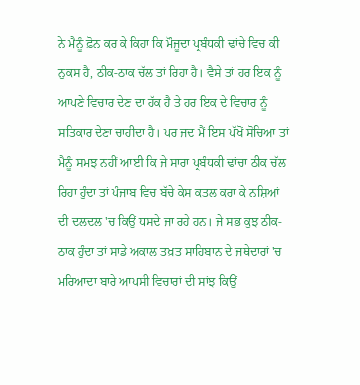ਨੇ ਮੈਨੂੰ ਫ਼ੋਨ ਕਰ ਕੇ ਕਿਹਾ ਕਿ ਮੌਜੂਦਾ ਪ੍ਰਬੰਧਕੀ ਢਾਂਚੇ ਵਿਚ ਕੀ ਨੁਕਸ ਹੈ, ਠੀਕ-ਠਾਕ ਚੱਲ ਤਾਂ ਰਿਹਾ ਹੈ। ਵੈਸੇ ਤਾਂ ਹਰ ਇਕ ਨੂੰ ਆਪਣੇ ਵਿਚਾਰ ਦੇਣ ਦਾ ਹੱਕ ਹੈ ਤੇ ਹਰ ਇਕ ਦੇ ਵਿਚਾਰ ਨੂੰ ਸਤਿਕਾਰ ਦੇਣਾ ਚਾਹੀਦਾ ਹੈ। ਪਰ ਜਦ ਮੈਂ ਇਸ ਪੱਖੋਂ ਸੋਚਿਆ ਤਾਂ ਮੈਨੂੰ ਸਮਝ ਨਹੀਂ ਆਈ ਕਿ ਜੇ ਸਾਰਾ ਪ੍ਰਬੰਧਕੀ ਢਾਂਚਾ ਠੀਕ ਚੱਲ ਰਿਹਾ ਹੁੰਦਾ ਤਾਂ ਪੰਜਾਬ ਵਿਚ ਬੱਚੇ ਕੇਸ ਕਤਲ ਕਰਾ ਕੇ ਨਸ਼ਿਆਂ ਦੀ ਦਲਦਲ 'ਚ ਕਿਉਂ ਧਸਦੇ ਜਾ ਰਹੇ ਹਨ। ਜੇ ਸਭ ਕੁਝ ਠੀਕ-ਠਾਕ ਹੁੰਦਾ ਤਾਂ ਸਾਡੇ ਅਕਾਲ ਤਖ਼ਤ ਸਾਹਿਬਾਨ ਦੇ ਜਥੇਦਾਰਾਂ 'ਚ ਮਰਿਆਦਾ ਬਾਰੇ ਆਪਸੀ ਵਿਚਾਰਾਂ ਦੀ ਸਾਂਝ ਕਿਉਂ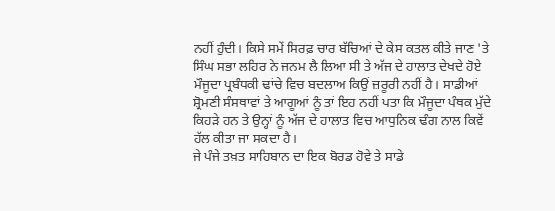ਨਹੀਂ ਹੁੰਦੀ। ਕਿਸੇ ਸਮੇਂ ਸਿਰਫ਼ ਚਾਰ ਬੱਚਿਆਂ ਦੇ ਕੇਸ ਕਤਲ ਕੀਤੇ ਜਾਣ 'ਤੇ ਸਿੰਘ ਸਭਾ ਲਹਿਰ ਨੇ ਜਨਮ ਲੈ ਲਿਆ ਸੀ ਤੇ ਅੱਜ ਦੇ ਹਾਲਾਤ ਦੇਖਦੇ ਹੋਏ ਮੌਜੂਦਾ ਪ੍ਰਬੰਧਕੀ ਢਾਂਚੇ ਵਿਚ ਬਦਲਾਅ ਕਿਉਂ ਜ਼ਰੂਰੀ ਨਹੀਂ ਹੈ। ਸਾਡੀਆਂ ਸ਼੍ਰੋਮਣੀ ਸੰਸਥਾਵਾਂ ਤੇ ਆਗੂਆਂ ਨੂੰ ਤਾਂ ਇਹ ਨਹੀਂ ਪਤਾ ਕਿ ਮੌਜੂਦਾ ਪੰਥਕ ਮੁੱਦੇ ਕਿਹੜੇ ਹਨ ਤੇ ਉਨ੍ਹਾਂ ਨੂੰ ਅੱਜ ਦੇ ਹਾਲਾਤ ਵਿਚ ਆਧੁਨਿਕ ਢੰਗ ਨਾਲ ਕਿਵੇਂ ਹੱਲ ਕੀਤਾ ਜਾ ਸਕਦਾ ਹੈ।
ਜੇ ਪੰਜੇ ਤਖ਼ਤ ਸਾਹਿਬਾਨ ਦਾ ਇਕ ਬੋਰਡ ਹੋਵੇ ਤੇ ਸਾਡੇ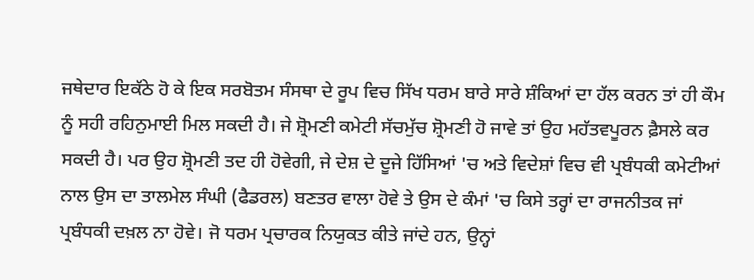ਜਥੇਦਾਰ ਇਕੱਠੇ ਹੋ ਕੇ ਇਕ ਸਰਬੋਤਮ ਸੰਸਥਾ ਦੇ ਰੂਪ ਵਿਚ ਸਿੱਖ ਧਰਮ ਬਾਰੇ ਸਾਰੇ ਸ਼ੰਕਿਆਂ ਦਾ ਹੱਲ ਕਰਨ ਤਾਂ ਹੀ ਕੌਮ ਨੂੰ ਸਹੀ ਰਹਿਨੁਮਾਈ ਮਿਲ ਸਕਦੀ ਹੈ। ਜੇ ਸ਼੍ਰੋਮਣੀ ਕਮੇਟੀ ਸੱਚਮੁੱਚ ਸ਼੍ਰੋਮਣੀ ਹੋ ਜਾਵੇ ਤਾਂ ਉਹ ਮਹੱਤਵਪੂਰਨ ਫ਼ੈਸਲੇ ਕਰ ਸਕਦੀ ਹੈ। ਪਰ ਉਹ ਸ਼੍ਰੋਮਣੀ ਤਦ ਹੀ ਹੋਵੇਗੀ, ਜੇ ਦੇਸ਼ ਦੇ ਦੂਜੇ ਹਿੱਸਿਆਂ 'ਚ ਅਤੇ ਵਿਦੇਸ਼ਾਂ ਵਿਚ ਵੀ ਪ੍ਰਬੰਧਕੀ ਕਮੇਟੀਆਂ ਨਾਲ ਉਸ ਦਾ ਤਾਲਮੇਲ ਸੰਘੀ (ਫੈਡਰਲ) ਬਣਤਰ ਵਾਲਾ ਹੋਵੇ ਤੇ ਉਸ ਦੇ ਕੰਮਾਂ 'ਚ ਕਿਸੇ ਤਰ੍ਹਾਂ ਦਾ ਰਾਜਨੀਤਕ ਜਾਂ ਪ੍ਰਬੰਧਕੀ ਦਖ਼ਲ ਨਾ ਹੋਵੇ। ਜੋ ਧਰਮ ਪ੍ਰਚਾਰਕ ਨਿਯੁਕਤ ਕੀਤੇ ਜਾਂਦੇ ਹਨ, ਉਨ੍ਹਾਂ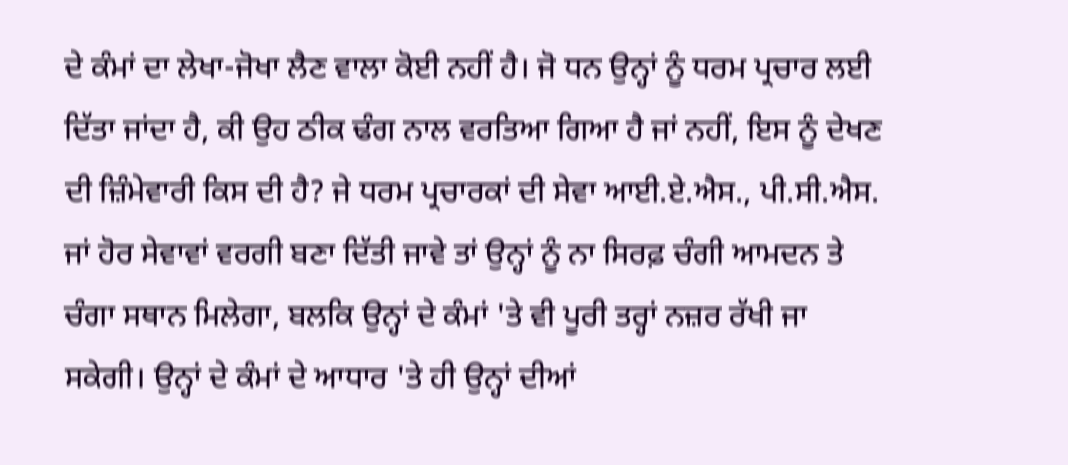ਦੇ ਕੰਮਾਂ ਦਾ ਲੇਖਾ-ਜੋਖਾ ਲੈਣ ਵਾਲਾ ਕੋਈ ਨਹੀਂ ਹੈ। ਜੋ ਧਨ ਉਨ੍ਹਾਂ ਨੂੰ ਧਰਮ ਪ੍ਰਚਾਰ ਲਈ ਦਿੱਤਾ ਜਾਂਦਾ ਹੈ, ਕੀ ਉਹ ਠੀਕ ਢੰਗ ਨਾਲ ਵਰਤਿਆ ਗਿਆ ਹੈ ਜਾਂ ਨਹੀਂ, ਇਸ ਨੂੰ ਦੇਖਣ ਦੀ ਜ਼ਿੰਮੇਵਾਰੀ ਕਿਸ ਦੀ ਹੈ? ਜੇ ਧਰਮ ਪ੍ਰਚਾਰਕਾਂ ਦੀ ਸੇਵਾ ਆਈ.ਏ.ਐਸ., ਪੀ.ਸੀ.ਐਸ. ਜਾਂ ਹੋਰ ਸੇਵਾਵਾਂ ਵਰਗੀ ਬਣਾ ਦਿੱਤੀ ਜਾਵੇ ਤਾਂ ਉਨ੍ਹਾਂ ਨੂੰ ਨਾ ਸਿਰਫ਼ ਚੰਗੀ ਆਮਦਨ ਤੇ ਚੰਗਾ ਸਥਾਨ ਮਿਲੇਗਾ, ਬਲਕਿ ਉਨ੍ਹਾਂ ਦੇ ਕੰਮਾਂ 'ਤੇ ਵੀ ਪੂਰੀ ਤਰ੍ਹਾਂ ਨਜ਼ਰ ਰੱਖੀ ਜਾ ਸਕੇਗੀ। ਉਨ੍ਹਾਂ ਦੇ ਕੰਮਾਂ ਦੇ ਆਧਾਰ 'ਤੇ ਹੀ ਉਨ੍ਹਾਂ ਦੀਆਂ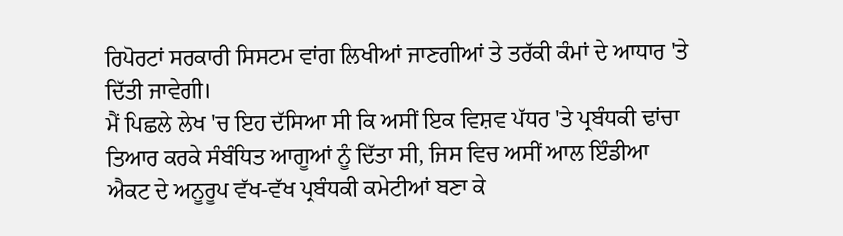ਰਿਪੋਰਟਾਂ ਸਰਕਾਰੀ ਸਿਸਟਮ ਵਾਂਗ ਲਿਖੀਆਂ ਜਾਣਗੀਆਂ ਤੇ ਤਰੱਕੀ ਕੰਮਾਂ ਦੇ ਆਧਾਰ 'ਤੇ ਦਿੱਤੀ ਜਾਵੇਗੀ।
ਮੈਂ ਪਿਛਲੇ ਲੇਖ 'ਚ ਇਹ ਦੱਸਿਆ ਸੀ ਕਿ ਅਸੀਂ ਇਕ ਵਿਸ਼ਵ ਪੱਧਰ 'ਤੇ ਪ੍ਰਬੰਧਕੀ ਢਾਂਚਾ ਤਿਆਰ ਕਰਕੇ ਸੰਬੰਧਿਤ ਆਗੂਆਂ ਨੂੰ ਦਿੱਤਾ ਸੀ, ਜਿਸ ਵਿਚ ਅਸੀਂ ਆਲ ਇੰਡੀਆ ਐਕਟ ਦੇ ਅਨੂਰੂਪ ਵੱਖ-ਵੱਖ ਪ੍ਰਬੰਧਕੀ ਕਮੇਟੀਆਂ ਬਣਾ ਕੇ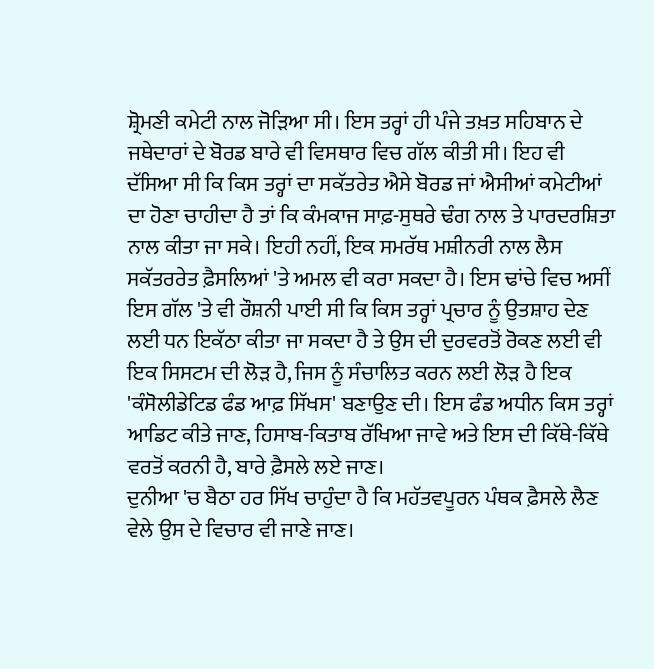ਸ਼੍ਰੋਮਣੀ ਕਮੇਟੀ ਨਾਲ ਜੋੜਿਆ ਸੀ। ਇਸ ਤਰ੍ਹਾਂ ਹੀ ਪੰਜੇ ਤਖ਼ਤ ਸਹਿਬਾਨ ਦੇ ਜਥੇਦਾਰਾਂ ਦੇ ਬੋਰਡ ਬਾਰੇ ਵੀ ਵਿਸਥਾਰ ਵਿਚ ਗੱਲ ਕੀਤੀ ਸੀ। ਇਹ ਵੀ ਦੱਸਿਆ ਸੀ ਕਿ ਕਿਸ ਤਰ੍ਹਾਂ ਦਾ ਸਕੱਤਰੇਤ ਐਸੇ ਬੋਰਡ ਜਾਂ ਐਸੀਆਂ ਕਮੇਟੀਆਂ ਦਾ ਹੋਣਾ ਚਾਹੀਦਾ ਹੈ ਤਾਂ ਕਿ ਕੰਮਕਾਜ ਸਾਫ਼-ਸੁਥਰੇ ਢੰਗ ਨਾਲ ਤੇ ਪਾਰਦਰਸ਼ਿਤਾ ਨਾਲ ਕੀਤਾ ਜਾ ਸਕੇ। ਇਹੀ ਨਹੀਂ, ਇਕ ਸਮਰੱਥ ਮਸ਼ੀਨਰੀ ਨਾਲ ਲੈਸ ਸਕੱਤਰਰੇਤ ਫ਼ੈਸਲਿਆਂ 'ਤੇ ਅਮਲ ਵੀ ਕਰਾ ਸਕਦਾ ਹੈ। ਇਸ ਢਾਂਚੇ ਵਿਚ ਅਸੀਂ ਇਸ ਗੱਲ 'ਤੇ ਵੀ ਰੌਸ਼ਨੀ ਪਾਈ ਸੀ ਕਿ ਕਿਸ ਤਰ੍ਹਾਂ ਪ੍ਰਚਾਰ ਨੂੰ ਉਤਸ਼ਾਹ ਦੇਣ ਲਈ ਧਨ ਇਕੱਠਾ ਕੀਤਾ ਜਾ ਸਕਦਾ ਹੈ ਤੇ ਉਸ ਦੀ ਦੁਰਵਰਤੋਂ ਰੋਕਣ ਲਈ ਵੀ ਇਕ ਸਿਸਟਮ ਦੀ ਲੋੜ ਹੈ, ਜਿਸ ਨੂੰ ਸੰਚਾਲਿਤ ਕਰਨ ਲਈ ਲੋੜ ਹੈ ਇਕ 'ਕੰਸੋਲੀਡੇਟਿਡ ਫੰਡ ਆਫ਼ ਸਿੱਖਸ' ਬਣਾਉਣ ਦੀ। ਇਸ ਫੰਡ ਅਧੀਨ ਕਿਸ ਤਰ੍ਹਾਂ ਆਡਿਟ ਕੀਤੇ ਜਾਣ, ਹਿਸਾਬ-ਕਿਤਾਬ ਰੱਖਿਆ ਜਾਵੇ ਅਤੇ ਇਸ ਦੀ ਕਿੱਥੇ-ਕਿੱਥੇ ਵਰਤੋਂ ਕਰਨੀ ਹੈ, ਬਾਰੇ ਫ਼ੈਸਲੇ ਲਏ ਜਾਣ।
ਦੁਨੀਆ 'ਚ ਬੈਠਾ ਹਰ ਸਿੱਖ ਚਾਹੁੰਦਾ ਹੈ ਕਿ ਮਹੱਤਵਪੂਰਨ ਪੰਥਕ ਫ਼ੈਸਲੇ ਲੈਣ ਵੇਲੇ ਉਸ ਦੇ ਵਿਚਾਰ ਵੀ ਜਾਣੇ ਜਾਣ।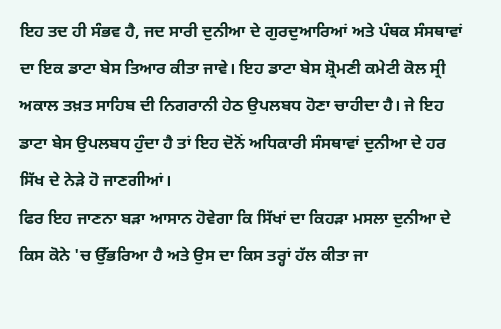ਇਹ ਤਦ ਹੀ ਸੰਭਵ ਹੈ, ਜਦ ਸਾਰੀ ਦੁਨੀਆ ਦੇ ਗੁਰਦੁਆਰਿਆਂ ਅਤੇ ਪੰਥਕ ਸੰਸਥਾਵਾਂ ਦਾ ਇਕ ਡਾਟਾ ਬੇਸ ਤਿਆਰ ਕੀਤਾ ਜਾਵੇ। ਇਹ ਡਾਟਾ ਬੇਸ ਸ਼੍ਰੋਮਣੀ ਕਮੇਟੀ ਕੋਲ ਸ੍ਰੀ ਅਕਾਲ ਤਖ਼ਤ ਸਾਹਿਬ ਦੀ ਨਿਗਰਾਨੀ ਹੇਠ ਉਪਲਬਧ ਹੋਣਾ ਚਾਹੀਦਾ ਹੈ। ਜੇ ਇਹ ਡਾਟਾ ਬੇਸ ਉਪਲਬਧ ਹੁੰਦਾ ਹੈ ਤਾਂ ਇਹ ਦੋਨੋਂ ਅਧਿਕਾਰੀ ਸੰਸਥਾਵਾਂ ਦੁਨੀਆ ਦੇ ਹਰ ਸਿੱਖ ਦੇ ਨੇੜੇ ਹੋ ਜਾਣਗੀਆਂ।
ਫਿਰ ਇਹ ਜਾਣਨਾ ਬੜਾ ਆਸਾਨ ਹੋਵੇਗਾ ਕਿ ਸਿੱਖਾਂ ਦਾ ਕਿਹੜਾ ਮਸਲਾ ਦੁਨੀਆ ਦੇ ਕਿਸ ਕੋਨੇ 'ਚ ਉੱਭਰਿਆ ਹੈ ਅਤੇ ਉਸ ਦਾ ਕਿਸ ਤਰ੍ਹਾਂ ਹੱਲ ਕੀਤਾ ਜਾ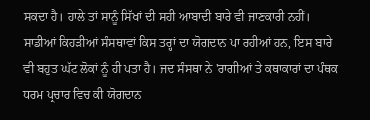ਸਕਦਾ ਹੈ। ਹਾਲੇ ਤਾਂ ਸਾਨੂੰ ਸਿੱਖਾਂ ਦੀ ਸਹੀ ਆਬਾਦੀ ਬਾਰੇ ਵੀ ਜਾਣਕਾਰੀ ਨਹੀਂ। ਸਾਡੀਆਂ ਕਿਹੜੀਆਂ ਸੰਸਥਾਵਾਂ ਕਿਸ ਤਰ੍ਹਾਂ ਦਾ ਯੋਗਦਾਨ ਪਾ ਰਹੀਆਂ ਹਨ, ਇਸ ਬਾਰੇ ਵੀ ਬਹੁਤ ਘੱਟ ਲੋਕਾਂ ਨੂੰ ਹੀ ਪਤਾ ਹੈ। ਜਦ ਸੰਸਥਾ ਨੇ 'ਰਾਗੀਆਂ ਤੇ ਕਥਾਕਾਰਾਂ ਦਾ ਪੰਥਕ ਧਰਮ ਪ੍ਰਚਾਰ ਵਿਚ ਕੀ ਯੋਗਦਾਨ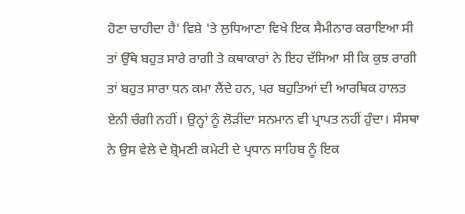ਹੋਣਾ ਚਾਹੀਦਾ ਹੈ' ਵਿਸ਼ੇ 'ਤੇ ਲੁਧਿਆਣਾ ਵਿਖੇ ਇਕ ਸੈਮੀਨਾਰ ਕਰਾਇਆ ਸੀ ਤਾਂ ਉੱਥੇ ਬਹੁਤ ਸਾਰੇ ਰਾਗੀ ਤੇ ਕਥਾਕਾਰਾਂ ਨੇ ਇਹ ਦੱਸਿਆ ਸੀ ਕਿ ਕੁਝ ਰਾਗੀ ਤਾਂ ਬਹੁਤ ਸਾਰਾ ਧਨ ਕਮਾ ਲੈਂਦੇ ਹਨ, ਪਰ ਬਹੁਤਿਆਂ ਦੀ ਆਰਥਿਕ ਹਾਲਤ ਏਨੀ ਚੰਗੀ ਨਹੀਂ। ਉਨ੍ਹਾਂ ਨੂੰ ਲੋੜੀਂਦਾ ਸਨਮਾਨ ਵੀ ਪ੍ਰਾਪਤ ਨਹੀਂ ਹੁੰਦਾ। ਸੰਸਥਾ ਨੇ ਉਸ ਵੇਲੇ ਦੇ ਸ਼੍ਰੋਮਣੀ ਕਮੇਟੀ ਦੇ ਪ੍ਰਧਾਨ ਸਾਹਿਬ ਨੂੰ ਇਕ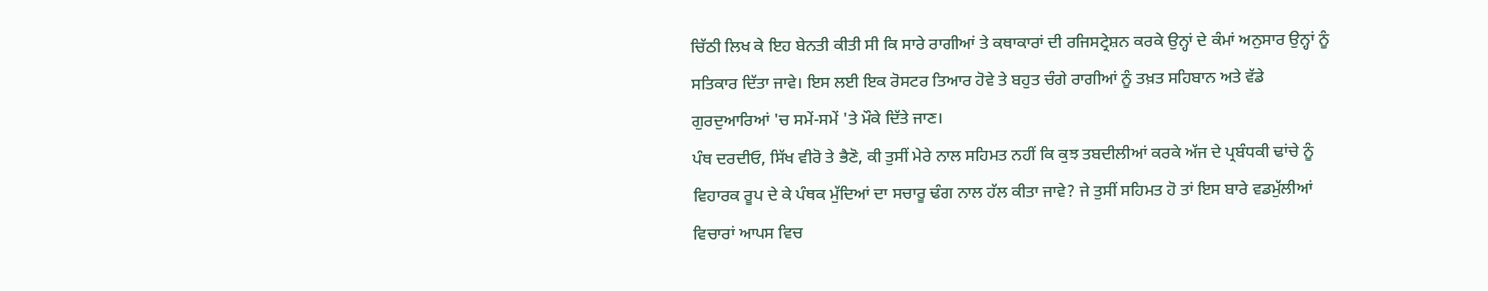ਚਿੱਠੀ ਲਿਖ ਕੇ ਇਹ ਬੇਨਤੀ ਕੀਤੀ ਸੀ ਕਿ ਸਾਰੇ ਰਾਗੀਆਂ ਤੇ ਕਥਾਕਾਰਾਂ ਦੀ ਰਜਿਸਟ੍ਰੇਸ਼ਨ ਕਰਕੇ ਉਨ੍ਹਾਂ ਦੇ ਕੰਮਾਂ ਅਨੁਸਾਰ ਉਨ੍ਹਾਂ ਨੂੰ ਸਤਿਕਾਰ ਦਿੱਤਾ ਜਾਵੇ। ਇਸ ਲਈ ਇਕ ਰੋਸਟਰ ਤਿਆਰ ਹੋਵੇ ਤੇ ਬਹੁਤ ਚੰਗੇ ਰਾਗੀਆਂ ਨੂੰ ਤਖ਼ਤ ਸਹਿਬਾਨ ਅਤੇ ਵੱਡੇ ਗੁਰਦੁਆਰਿਆਂ 'ਚ ਸਮੇਂ-ਸਮੇਂ 'ਤੇ ਮੌਕੇ ਦਿੱਤੇ ਜਾਣ।
ਪੰਥ ਦਰਦੀਓ, ਸਿੱਖ ਵੀਰੋ ਤੇ ਭੈਣੋ, ਕੀ ਤੁਸੀਂ ਮੇਰੇ ਨਾਲ ਸਹਿਮਤ ਨਹੀਂ ਕਿ ਕੁਝ ਤਬਦੀਲੀਆਂ ਕਰਕੇ ਅੱਜ ਦੇ ਪ੍ਰਬੰਧਕੀ ਢਾਂਚੇ ਨੂੰ ਵਿਹਾਰਕ ਰੂਪ ਦੇ ਕੇ ਪੰਥਕ ਮੁੱਦਿਆਂ ਦਾ ਸਚਾਰੂ ਢੰਗ ਨਾਲ ਹੱਲ ਕੀਤਾ ਜਾਵੇ? ਜੇ ਤੁਸੀਂ ਸਹਿਮਤ ਹੋ ਤਾਂ ਇਸ ਬਾਰੇ ਵਡਮੁੱਲੀਆਂ ਵਿਚਾਰਾਂ ਆਪਸ ਵਿਚ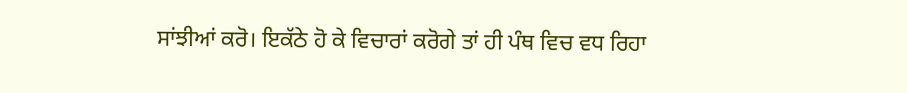ਸਾਂਝੀਆਂ ਕਰੋ। ਇਕੱਠੇ ਹੋ ਕੇ ਵਿਚਾਰਾਂ ਕਰੋਗੇ ਤਾਂ ਹੀ ਪੰਥ ਵਿਚ ਵਧ ਰਿਹਾ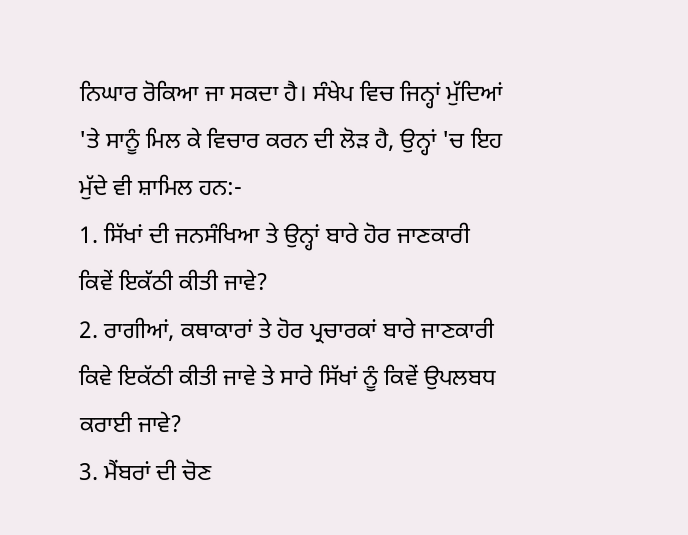ਨਿਘਾਰ ਰੋਕਿਆ ਜਾ ਸਕਦਾ ਹੈ। ਸੰਖੇਪ ਵਿਚ ਜਿਨ੍ਹਾਂ ਮੁੱਦਿਆਂ 'ਤੇ ਸਾਨੂੰ ਮਿਲ ਕੇ ਵਿਚਾਰ ਕਰਨ ਦੀ ਲੋੜ ਹੈ, ਉਨ੍ਹਾਂ 'ਚ ਇਹ ਮੁੱਦੇ ਵੀ ਸ਼ਾਮਿਲ ਹਨ:-
1. ਸਿੱਖਾਂ ਦੀ ਜਨਸੰਖਿਆ ਤੇ ਉਨ੍ਹਾਂ ਬਾਰੇ ਹੋਰ ਜਾਣਕਾਰੀ ਕਿਵੇਂ ਇਕੱਠੀ ਕੀਤੀ ਜਾਵੇ?
2. ਰਾਗੀਆਂ, ਕਥਾਕਾਰਾਂ ਤੇ ਹੋਰ ਪ੍ਰਚਾਰਕਾਂ ਬਾਰੇ ਜਾਣਕਾਰੀ ਕਿਵੇ ਇਕੱਠੀ ਕੀਤੀ ਜਾਵੇ ਤੇ ਸਾਰੇ ਸਿੱਖਾਂ ਨੂੰ ਕਿਵੇਂ ਉਪਲਬਧ ਕਰਾਈ ਜਾਵੇ?
3. ਮੈਂਬਰਾਂ ਦੀ ਚੋਣ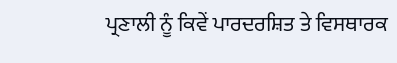ਪ੍ਰਣਾਲੀ ਨੂੰ ਕਿਵੇਂ ਪਾਰਦਰਸ਼ਿਤ ਤੇ ਵਿਸਥਾਰਕ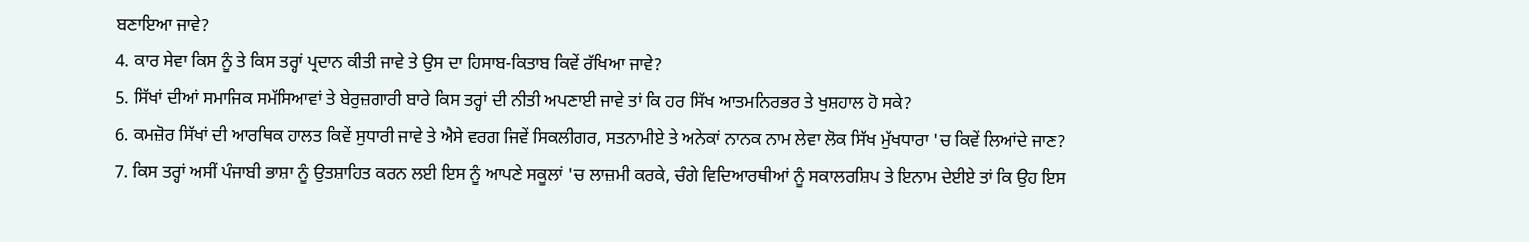ਬਣਾਇਆ ਜਾਵੇ?
4. ਕਾਰ ਸੇਵਾ ਕਿਸ ਨੂੰ ਤੇ ਕਿਸ ਤਰ੍ਹਾਂ ਪ੍ਰਦਾਨ ਕੀਤੀ ਜਾਵੇ ਤੇ ਉਸ ਦਾ ਹਿਸਾਬ-ਕਿਤਾਬ ਕਿਵੇਂ ਰੱਖਿਆ ਜਾਵੇ?
5. ਸਿੱਖਾਂ ਦੀਆਂ ਸਮਾਜਿਕ ਸਮੱਸਿਆਵਾਂ ਤੇ ਬੇਰੁਜ਼ਗਾਰੀ ਬਾਰੇ ਕਿਸ ਤਰ੍ਹਾਂ ਦੀ ਨੀਤੀ ਅਪਣਾਈ ਜਾਵੇ ਤਾਂ ਕਿ ਹਰ ਸਿੱਖ ਆਤਮਨਿਰਭਰ ਤੇ ਖੁਸ਼ਹਾਲ ਹੋ ਸਕੇ?
6. ਕਮਜ਼ੋਰ ਸਿੱਖਾਂ ਦੀ ਆਰਥਿਕ ਹਾਲਤ ਕਿਵੇਂ ਸੁਧਾਰੀ ਜਾਵੇ ਤੇ ਐਸੇ ਵਰਗ ਜਿਵੇਂ ਸਿਕਲੀਗਰ, ਸਤਨਾਮੀਏ ਤੇ ਅਨੇਕਾਂ ਨਾਨਕ ਨਾਮ ਲੇਵਾ ਲੋਕ ਸਿੱਖ ਮੁੱਖਧਾਰਾ 'ਚ ਕਿਵੇਂ ਲਿਆਂਦੇ ਜਾਣ?
7. ਕਿਸ ਤਰ੍ਹਾਂ ਅਸੀਂ ਪੰਜਾਬੀ ਭਾਸ਼ਾ ਨੂੰ ਉਤਸ਼ਾਹਿਤ ਕਰਨ ਲਈ ਇਸ ਨੂੰ ਆਪਣੇ ਸਕੂਲਾਂ 'ਚ ਲਾਜ਼ਮੀ ਕਰਕੇ, ਚੰਗੇ ਵਿਦਿਆਰਥੀਆਂ ਨੂੰ ਸਕਾਲਰਸ਼ਿਪ ਤੇ ਇਨਾਮ ਦੇਈਏ ਤਾਂ ਕਿ ਉਹ ਇਸ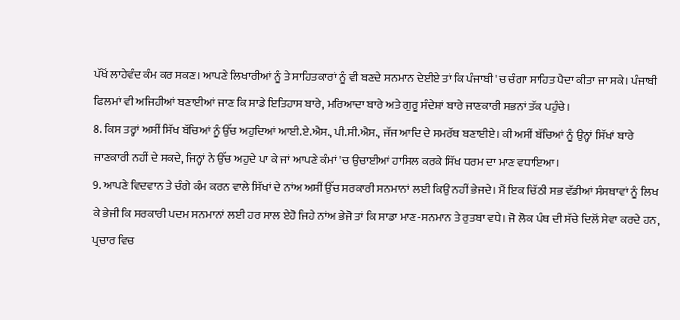ਪੱਖੋਂ ਲਾਹੇਵੰਦ ਕੰਮ ਕਰ ਸਕਣ। ਆਪਣੇ ਲਿਖਾਰੀਆਂ ਨੂੰ ਤੇ ਸਾਹਿਤਕਾਰਾਂ ਨੂੰ ਵੀ ਬਣਦੇ ਸਨਮਾਨ ਦੇਈਏ ਤਾਂ ਕਿ ਪੰਜਾਬੀ 'ਚ ਚੰਗਾ ਸਾਹਿਤ ਪੈਦਾ ਕੀਤਾ ਜਾ ਸਕੇ। ਪੰਜਾਬੀ ਫਿਲਮਾਂ ਵੀ ਅਜਿਹੀਆਂ ਬਣਾਈਆਂ ਜਾਣ ਕਿ ਸਾਡੇ ਇਤਿਹਾਸ ਬਾਰੇ, ਮਰਿਆਦਾ ਬਾਰੇ ਅਤੇ ਗੁਰੂ ਸੰਦੇਸ਼ਾਂ ਬਾਰੇ ਜਾਣਕਾਰੀ ਸਭਨਾਂ ਤੱਕ ਪਹੁੰਚੇ।
8. ਕਿਸ ਤਰ੍ਹਾਂ ਅਸੀਂ ਸਿੱਖ ਬੱਚਿਆਂ ਨੂੰ ਉੱਚ ਅਹੁਦਿਆਂ ਆਈ.ਏ.ਐਸ., ਪੀ.ਸੀ.ਐਸ., ਜੱਜ ਆਦਿ ਦੇ ਸਮਰੱਥ ਬਣਾਈਏ। ਕੀ ਅਸੀਂ ਬੱਚਿਆਂ ਨੂੰ ਉਨ੍ਹਾਂ ਸਿੱਖਾਂ ਬਾਰੇ ਜਾਣਕਾਰੀ ਨਹੀਂ ਦੇ ਸਕਦੇ, ਜਿਨ੍ਹਾਂ ਨੇ ਉੱਚ ਅਹੁਦੇ ਪਾ ਕੇ ਜਾਂ ਆਪਣੇ ਕੰਮਾਂ 'ਚ ਉਚਾਈਆਂ ਹਾਸਿਲ ਕਰਕੇ ਸਿੱਖ ਧਰਮ ਦਾ ਮਾਣ ਵਧਾਇਆ।
9. ਆਪਣੇ ਵਿਦਵਾਨ ਤੇ ਚੰਗੇ ਕੰਮ ਕਰਨ ਵਾਲੇ ਸਿੱਖਾਂ ਦੇ ਨਾਂਅ ਅਸੀਂ ਉੱਚ ਸਰਕਾਰੀ ਸਨਮਾਨਾਂ ਲਈ ਕਿਉਂ ਨਹੀਂ ਭੇਜਦੇ। ਮੈਂ ਇਕ ਚਿੱਠੀ ਸਭ ਵੱਡੀਆਂ ਸੰਸਥਾਵਾਂ ਨੂੰ ਲਿਖ ਕੇ ਭੇਜੀ ਕਿ ਸਰਕਾਰੀ ਪਦਮ ਸਨਮਾਨਾਂ ਲਈ ਹਰ ਸਾਲ ਏਹੋ ਜਿਹੇ ਨਾਂਅ ਭੇਜੋ ਤਾਂ ਕਿ ਸਾਡਾ ਮਾਣ-ਸਨਮਾਨ ਤੇ ਰੁਤਬਾ ਵਧੇ। ਜੋ ਲੋਕ ਪੰਥ ਦੀ ਸੱਚੇ ਦਿਲੋਂ ਸੇਵਾ ਕਰਦੇ ਹਨ, ਪ੍ਰਚਾਰ ਵਿਚ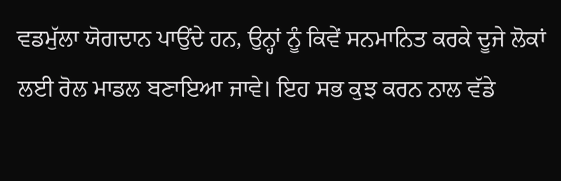ਵਡਮੁੱਲਾ ਯੋਗਦਾਨ ਪਾਉਂਦੇ ਹਨ, ਉਨ੍ਹਾਂ ਨੂੰ ਕਿਵੇਂ ਸਨਮਾਨਿਤ ਕਰਕੇ ਦੂਜੇ ਲੋਕਾਂ ਲਈ ਰੋਲ ਮਾਡਲ ਬਣਾਇਆ ਜਾਵੇ। ਇਹ ਸਭ ਕੁਝ ਕਰਨ ਨਾਲ ਵੱਡੇ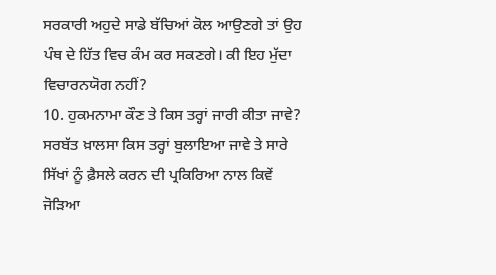ਸਰਕਾਰੀ ਅਹੁਦੇ ਸਾਡੇ ਬੱਚਿਆਂ ਕੋਲ ਆਉਣਗੇ ਤਾਂ ਉਹ ਪੰਥ ਦੇ ਹਿੱਤ ਵਿਚ ਕੰਮ ਕਰ ਸਕਣਗੇ। ਕੀ ਇਹ ਮੁੱਦਾ ਵਿਚਾਰਨਯੋਗ ਨਹੀਂ?
10. ਹੁਕਮਨਾਮਾ ਕੌਣ ਤੇ ਕਿਸ ਤਰ੍ਹਾਂ ਜਾਰੀ ਕੀਤਾ ਜਾਵੇ? ਸਰਬੱਤ ਖ਼ਾਲਸਾ ਕਿਸ ਤਰ੍ਹਾਂ ਬੁਲਾਇਆ ਜਾਵੇ ਤੇ ਸਾਰੇ ਸਿੱਖਾਂ ਨੂੰ ਫ਼ੈਸਲੇ ਕਰਨ ਦੀ ਪ੍ਰਕਿਰਿਆ ਨਾਲ ਕਿਵੇਂ ਜੋੜਿਆ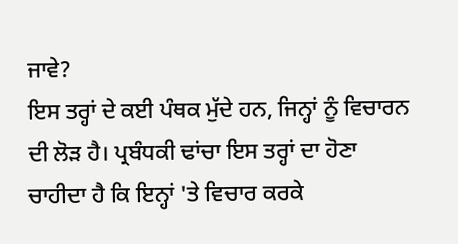ਜਾਵੇ?
ਇਸ ਤਰ੍ਹਾਂ ਦੇ ਕਈ ਪੰਥਕ ਮੁੱਦੇ ਹਨ, ਜਿਨ੍ਹਾਂ ਨੂੰ ਵਿਚਾਰਨ ਦੀ ਲੋੜ ਹੈ। ਪ੍ਰਬੰਧਕੀ ਢਾਂਚਾ ਇਸ ਤਰ੍ਹਾਂ ਦਾ ਹੋਣਾ ਚਾਹੀਦਾ ਹੈ ਕਿ ਇਨ੍ਹਾਂ 'ਤੇ ਵਿਚਾਰ ਕਰਕੇ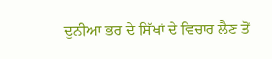ਦੁਨੀਆ ਭਰ ਦੇ ਸਿੱਖਾਂ ਦੇ ਵਿਚਾਰ ਲੈਣ ਤੋਂ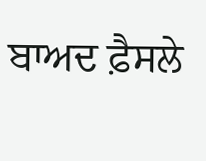ਬਾਅਦ ਫ਼ੈਸਲੇ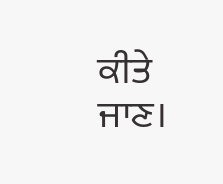ਕੀਤੇ ਜਾਣ।